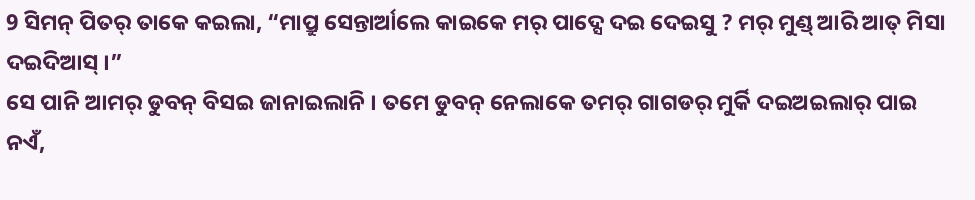9 ସିମନ୍ ପିତର୍ ତାକେ କଇଲା, “ମାପ୍ରୁ ସେନ୍ତାର୍ଆଲେ କାଇକେ ମର୍ ପାଦ୍ସେ ଦଇ ଦେଇସୁ ? ମର୍ ମୁଣ୍ଡ୍ ଆରି ଆତ୍ ମିସା ଦଇଦିଆସ୍ ।”
ସେ ପାନି ଆମର୍ ଡୁବନ୍ ବିସଇ ଜାନାଇଲାନି । ତମେ ଡୁବନ୍ ନେଲାକେ ତମର୍ ଗାଗଡର୍ ମୁର୍କି ଦଇଅଇଲାର୍ ପାଇ ନଏଁ,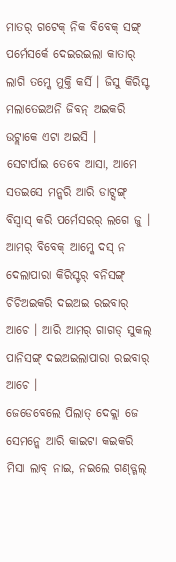ମାତର୍ ଗଟେକ୍ ନିକ ବିବେକ୍ ସଙ୍ଗ୍ ପର୍ମେସର୍କେ ଦେଇରଇଲା କାତାର୍ ଲାଗି ତମ୍କେ ମୁକ୍ତି କର୍ସି । ଜିସୁ କିରିସ୍ଟ ମଲାତେଇଅନି ଜିବନ୍ ଅଇକରି ଉଟ୍ଲାକେ ଏଟା ଅଇସି ।
ସେଟାର୍ପାଇ ତେବେ ଆସା, ଆମେ ସତଇସେ ମନ୍କରି ଆରି ଡାଟ୍ସଙ୍ଗ୍ ବିସ୍ବାସ୍ କରି ପର୍ମେସରର୍ ଲଗେ ଜୁ । ଆମର୍ ବିବେକ୍ ଆମ୍କେ ଦସ୍ ନ ଦେଲାପାରା କିରିସ୍ଟର୍ ବନିସଙ୍ଗ୍ ଚିଚିଅଇକରି ଦଇଅଇ ରଇବାର୍ ଆଚେ । ଆରି ଆମର୍ ଗାଗଡ୍ ସୁକଲ୍ ପାନିସଙ୍ଗ୍ ଦଇଅଇଲାପାରା ରଇବାର୍ ଆଚେ ।
ଜେଡେବେଲେ ପିଲାତ୍ ଦେକ୍ଲା ଜେ ସେମନ୍କେ ଆରି କାଇଟା କଇକରି ମିସା ଲାବ୍ ନାଇ, ନଇଲେ ଗଣ୍ଡ୍ଗଲ୍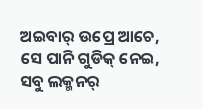ଅଇବାର୍ ଉପ୍ରେ ଆଚେ, ସେ ପାନି ଗୁଡିକ୍ ନେଇ, ସବୁ ଲକ୍ମନର୍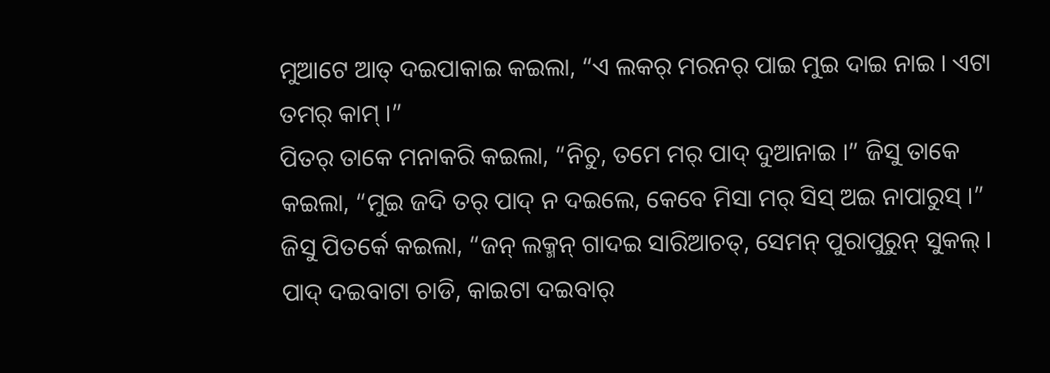ମୁଆଟେ ଆତ୍ ଦଇପାକାଇ କଇଲା, “ଏ ଲକର୍ ମରନର୍ ପାଇ ମୁଇ ଦାଇ ନାଇ । ଏଟା ତମର୍ କାମ୍ ।”
ପିତର୍ ତାକେ ମନାକରି କଇଲା, “ନିଚୁ, ତମେ ମର୍ ପାଦ୍ ଦୁଆନାଇ ।” ଜିସୁ ତାକେ କଇଲା, “ମୁଇ ଜଦି ତର୍ ପାଦ୍ ନ ଦଇଲେ, କେବେ ମିସା ମର୍ ସିସ୍ ଅଇ ନାପାରୁସ୍ ।”
ଜିସୁ ପିତର୍କେ କଇଲା, “ଜନ୍ ଲକ୍ମନ୍ ଗାଦଇ ସାରିଆଚତ୍, ସେମନ୍ ପୁରାପୁରୁନ୍ ସୁକଲ୍ । ପାଦ୍ ଦଇବାଟା ଚାଡି, କାଇଟା ଦଇବାର୍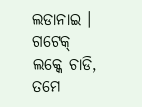ଲଡାନାଇ । ଗଟେକ୍ ଲକ୍କେ ଚାଡି, ତମେ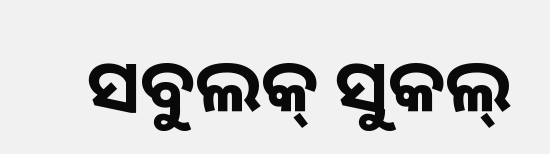ସବୁଲକ୍ ସୁକଲ୍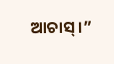ଆଚାସ୍ ।”